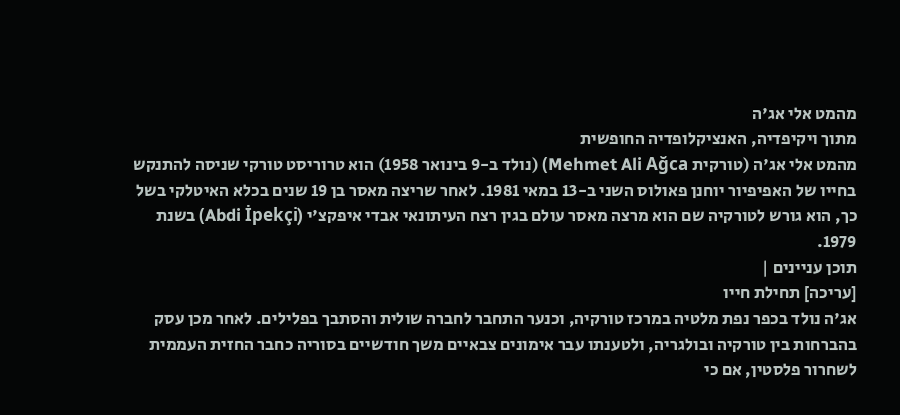מהמט אלי אג'ה
מתוך ויקיפדיה, האנציקלופדיה החופשית
מהמט אלי אג'ה (טורקית Mehmet Ali Ağca) (נולד ב-9 בינואר 1958) הוא טרוריסט טורקי שניסה להתנקש בחייו של האפיפיור יוחנן פאולוס השני ב-13 במאי 1981. לאחר שריצה מאסר בן 19 שנים בכלא האיטלקי בשל כך, הוא גורש לטורקיה שם הוא מרצה מאסר עולם בגין רצח העיתונאי אבדי איפקצ'י (Abdi İpekçi) בשנת 1979.
תוכן עניינים |
[עריכה] תחילת חייו
אג'ה נולד בכפר נפת מלטיה במרכז טורקיה, וכנער התחבר לחברה שולית והסתבך בפלילים. לאחר מכן עסק בהברחות בין טורקיה ובולגריה, ולטענתו עבר אימונים צבאיים משך חודשיים בסוריה כחבר החזית העממית לשחרור פלסטין, אם כי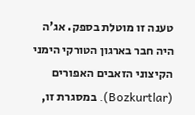טענה זו מוטלת בספק. אג'ה היה חבר בארגון הטורקי הימני הקיצוני הזאבים האפורים (Bozkurtlar). במסגרת זו,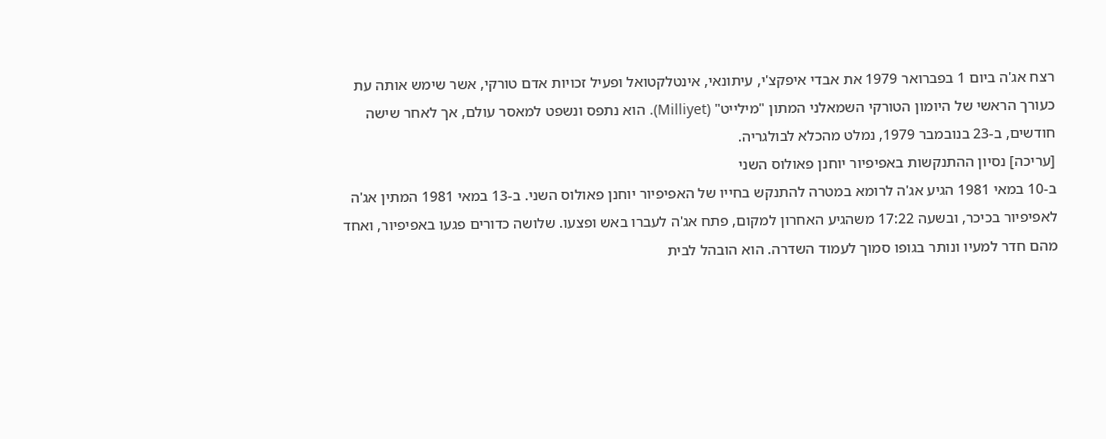רצח אג'ה ביום 1 בפברואר 1979 את אבדי איפקצ'י, עיתונאי, אינטלקטואל ופעיל זכויות אדם טורקי, אשר שימש אותה עת כעורך הראשי של היומון הטורקי השמאלני המתון "מילייט" (Milliyet). הוא נתפס ונשפט למאסר עולם, אך לאחר שישה חודשים, ב-23 בנובמבר 1979, נמלט מהכלא לבולגריה.
[עריכה] נסיון ההתנקשות באפיפיור יוחנן פאולוס השני
ב-10 במאי 1981 הגיע אג'ה לרומא במטרה להתנקש בחייו של האפיפיור יוחנן פאולוס השני. ב-13 במאי 1981 המתין אג'ה לאפיפיור בכיכר, ובשעה 17:22 משהגיע האחרון למקום, פתח אג'ה לעברו באש ופצעו. שלושה כדורים פגעו באפיפיור, ואחד מהם חדר למעיו ונותר בגופו סמוך לעמוד השדרה. הוא הובהל לבית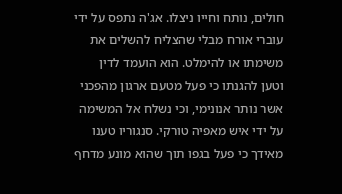חולים, נותח וחייו ניצלו. אג'ה נתפס על ידי עוברי אורח מבלי שהצליח להשלים את משימתו או להימלט. הוא הועמד לדין וטען להגנתו כי פעל מטעם ארגון מהפכני אשר נותר אנונימי, וכי נשלח אל המשימה על ידי איש מאפיה טורקי. סנגוריו טענו מאידך כי פעל בגפו תוך שהוא מונע מדחף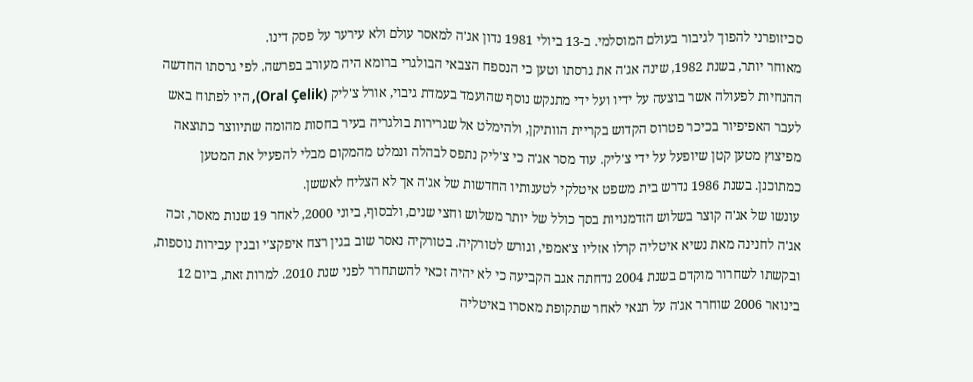סכיזופרני להפוך לגיבור בעולם המוסלמי. ב-13 ביולי 1981 נדון אג'ה למאסר עולם ולא עירער על פסק דינו.
מאוחר יותר, בשנת 1982, שינה אג'ה את גרסתו וטען כי הנספח הצבאי הבולגרי ברומא היה מעורב בפרשה. לפי גרסתו החדשה ההנחיות לפעולה אשר בוצעה על ידיו ועל ידי מתנקש נוסף שהועמד בעמדת גיבוי, אורל צ'ליק (Oral Çelik), היו לפתוח באש לעבר האפיפיור בכיכר פטרוס הקדוש בקריית הוותיקן, ולהימלט אל שגרירות בולגריה בעיר בחסות מהומה שתיווצר כתוצאה מפיצוץ מטען קטן שיופעל על ידי צ'ליק. עוד מסר אג'ה כי צ'ליק נתפס לבהלה ונמלט מהמקום מבלי להפעיל את המטען כמתוכנן. בשנת 1986 נדרש בית משפט איטלקי לטענותיו החדשות של אג'ה אך לא הצליח לאששן.
עונשו של אג'ה קוצר בשלוש הזדמנויות בסך כולל של יותר משלוש וחצי שנים, ולבסוף, ביוני 2000, לאחר 19 שנות מאסר, זכה אג'ה לחנינה מאת נשיא איטליה קרלו אזליו צ'אמפי, וגורש לטורקיה. בטורקיה נאסר שוב בגין רצח איפקצ'י ובגין עבירות נוספות, ובקשתו לשחרור מוקדם בשנת 2004 נדחתה אגב הקביעה כי לא יהיה זכאי להשתחרר לפני שנת 2010. למרות זאת, ביום 12 בינואר 2006 שוחרר אג'ה על תנאי לאחר שתקופת מאסרו באיטליה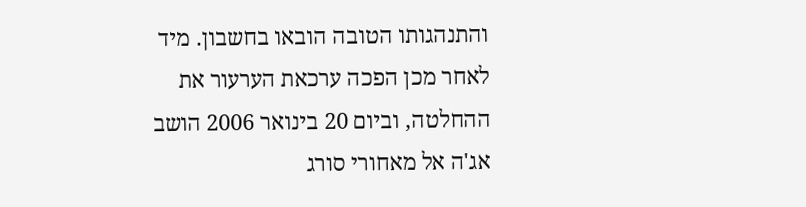והתנהגותו הטובה הובאו בחשבון. מיד לאחר מכן הפכה ערכאת הערעור את ההחלטה, וביום 20 בינואר 2006 הושב אג'ה אל מאחורי סורג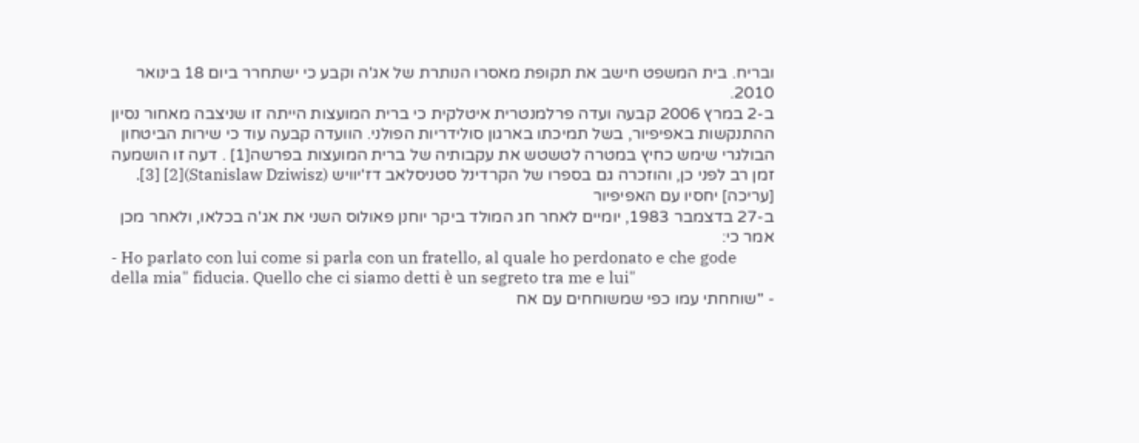ובריח. בית המשפט חישב את תקופת מאסרו הנותרת של אג'ה וקבע כי ישתחרר ביום 18 בינואר 2010.
ב-2 במרץ 2006 קבעה ועדה פרלמנטרית איטלקית כי ברית המועצות הייתה זו שניצבה מאחור נסיון ההתנקשות באפיפיור, בשל תמיכתו בארגון סולידריות הפולני. הוועדה קבעה עוד כי שירות הביטחון הבולגרי שימש כחיץ במטרה לטשטש את עקבותיה של ברית המועצות בפרשה[1] . דעה זו הושמעה זמן רב לפני כן, והוזכרה גם בספרו של הקרדינל סטניסלאב דז'יוויש (Stanislaw Dziwisz)[2] [3].
[עריכה] יחסיו עם האפיפיור
ב-27 בדצמבר 1983, יומיים לאחר חג המולד ביקר יוחנן פאולוס השני את אג'ה בכלאו, ולאחר מכן אמר כי:
- Ho parlato con lui come si parla con un fratello, al quale ho perdonato e che gode della mia" fiducia. Quello che ci siamo detti è un segreto tra me e lui"
- "שוחחתי עמו כפי שמשוחחים עם אח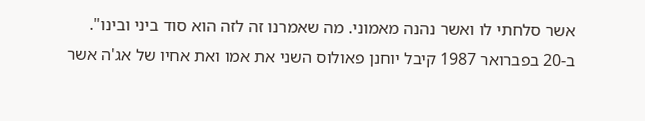אשר סלחתי לו ואשר נהנה מאמוני. מה שאמרנו זה לזה הוא סוד ביני ובינו".
ב-20 בפברואר 1987 קיבל יוחנן פאולוס השני את אמו ואת אחיו של אג'ה אשר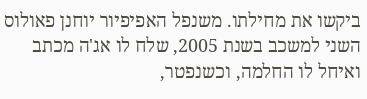ביקשו את מחילתו. משנפל האפיפיור יוחנן פאולוס השני למשכב בשנת 2005, שלח לו אג'ה מכתב ואיחל לו החלמה, וכשנפטר,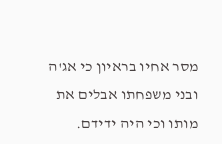מסר אחיו בראיון כי אג'ה ובני משפחתו אבלים את מותו וכי היה ידידם.